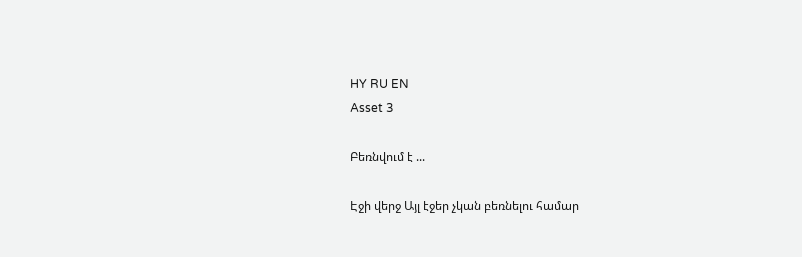HY RU EN
Asset 3

Բեռնվում է ...

Էջի վերջ Այլ էջեր չկան բեռնելու համար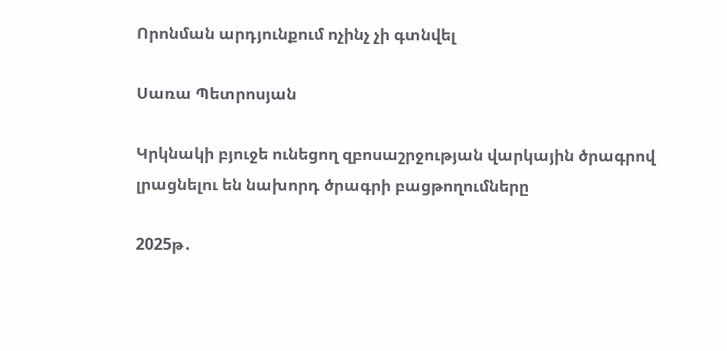Որոնման արդյունքում ոչինչ չի գտնվել

Սառա Պետրոսյան

Կրկնակի բյուջե ունեցող զբոսաշրջության վարկային ծրագրով լրացնելու են նախորդ ծրագրի բացթողումները

2025թ․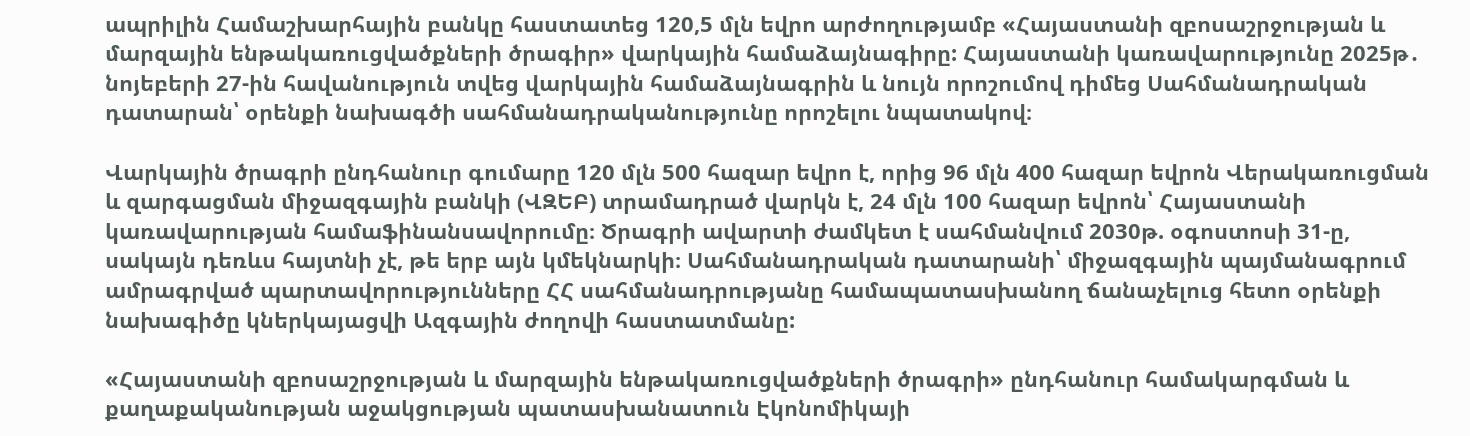ապրիլին Համաշխարհային բանկը հաստատեց 120,5 մլն եվրո արժողությամբ «Հայաստանի զբոսաշրջության և մարզային ենթակառուցվածքների ծրագիր» վարկային համաձայնագիրը: Հայաստանի կառավարությունը 2025թ․ նոյեբերի 27-ին հավանություն տվեց վարկային համաձայնագրին և նույն որոշումով դիմեց Սահմանադրական դատարան՝ օրենքի նախագծի սահմանադրականությունը որոշելու նպատակով։

Վարկային ծրագրի ընդհանուր գումարը 120 մլն 500 հազար եվրո է, որից 96 մլն 400 հազար եվրոն Վերակառուցման և զարգացման միջազգային բանկի (ՎԶԵԲ) տրամադրած վարկն է, 24 մլն 100 հազար եվրոն՝ Հայաստանի կառավարության համաֆինանսավորումը։ Ծրագրի ավարտի ժամկետ է սահմանվում 2030թ. օգոստոսի 31-ը, սակայն դեռևս հայտնի չէ, թե երբ այն կմեկնարկի։ Սահմանադրական դատարանի՝ միջազգային պայմանագրում ամրագրված պարտավորությունները ՀՀ սահմանադրությանը համապատասխանող ճանաչելուց հետո օրենքի նախագիծը կներկայացվի Ազգային ժողովի հաստատմանը:

«Հայաստանի զբոսաշրջության և մարզային ենթակառուցվածքների ծրագրի» ընդհանուր համակարգման և քաղաքականության աջակցության պատասխանատուն Էկոնոմիկայի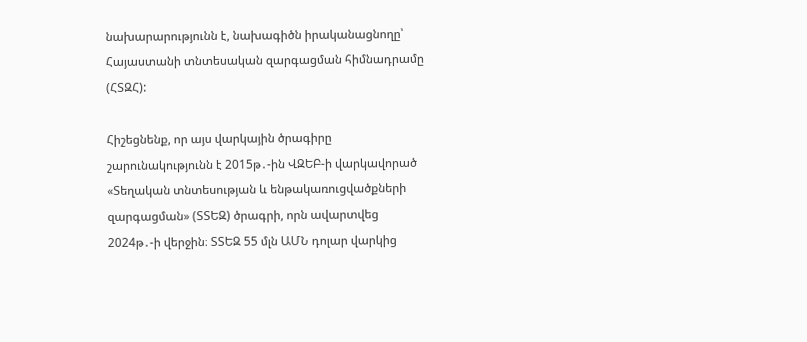նախարարությունն է, նախագիծն իրականացնողը՝ Հայաստանի տնտեսական զարգացման հիմնադրամը (ՀՏԶՀ):

Հիշեցնենք, որ այս վարկային ծրագիրը շարունակությունն է 2015թ․-ին ՎԶԵԲ-ի վարկավորած «Տեղական տնտեսության և ենթակառուցվածքների զարգացման» (ՏՏԵԶ) ծրագրի, որն ավարտվեց 2024թ․-ի վերջին։ ՏՏԵԶ 55 մլն ԱՄՆ դոլար վարկից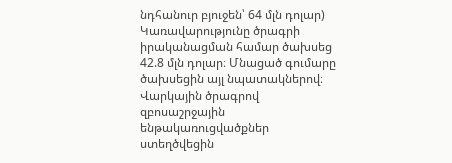նդհանուր բյուջեն՝ 64 մլն դոլար) Կառավարությունը ծրագրի իրականացման համար ծախսեց 42.8 մլն դոլար։ Մնացած գումարը ծախսեցին այլ նպատակներով։ Վարկային ծրագրով զբոսաշրջային ենթակառուցվածքներ ստեղծվեցին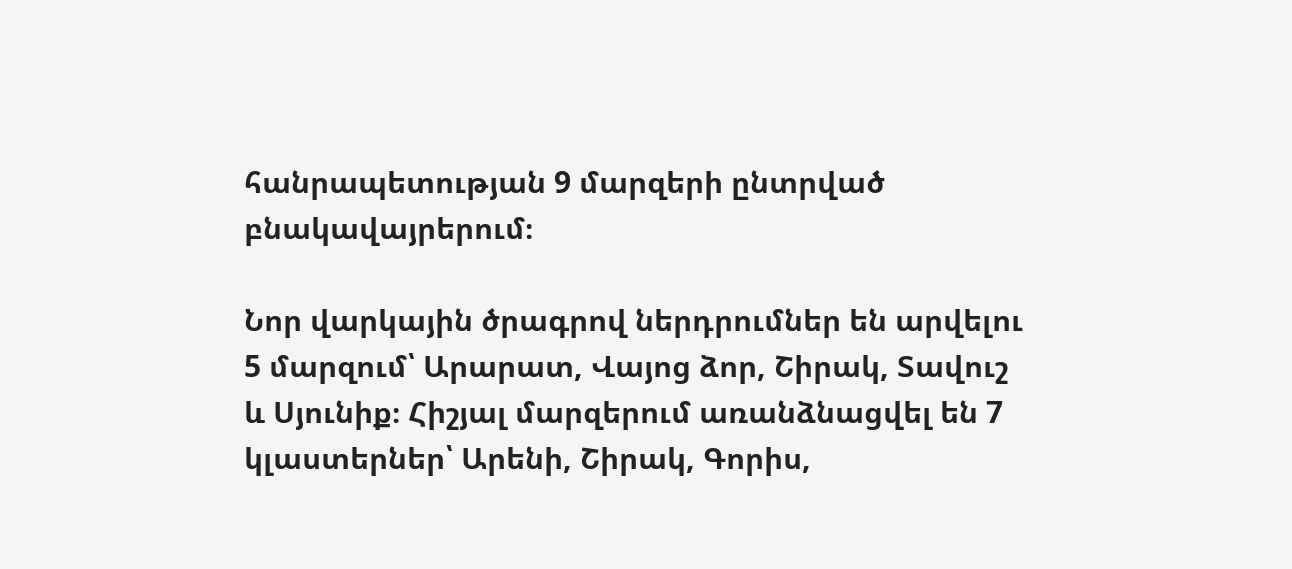հանրապետության 9 մարզերի ընտրված բնակավայրերում։

Նոր վարկային ծրագրով ներդրումներ են արվելու 5 մարզում՝ Արարատ, Վայոց ձոր, Շիրակ, Տավուշ և Սյունիք։ Հիշյալ մարզերում առանձնացվել են 7 կլաստերներ՝ Արենի, Շիրակ, Գորիս,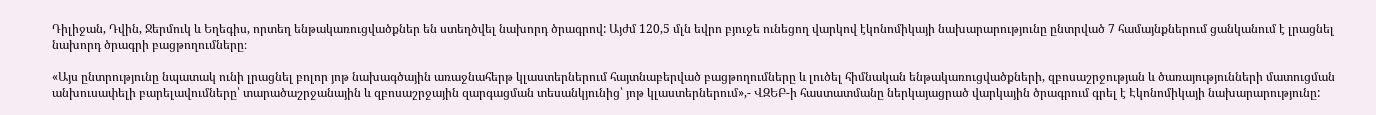Դիլիջան, Դվին, Ջերմուկ և Եղեգիս, որտեղ ենթակառուցվածքներ են ստեղծվել նախորդ ծրագրով: Այժմ 120,5 մլն եվրո բյուջե ունեցող վարկով էկոնոմիկայի նախարարությունը ընտրված 7 համայնքներում ցանկանում է լրացնել նախորդ ծրագրի բացթողումները։

«Այս ընտրությունը նպատակ ունի լրացնել բոլոր յոթ նախագծային առաջնահերթ կլաստերներում հայտնաբերված բացթողումները և լուծել հիմնական ենթակառուցվածքների, զբոսաշրջության և ծառայությունների մատուցման անխուսափելի բարելավումները՝ տարածաշրջանային և զբոսաշրջային զարգացման տեսանկյունից՝ յոթ կլաստերներում»,- ՎԶԵԲ-ի հաստատմանը ներկայացրած վարկային ծրագրում գրել է Էկոնոմիկայի նախարարությունը: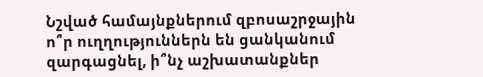Նշված համայնքներում զբոսաշրջային ո՞ր ուղղություններն են ցանկանում զարգացնել, ի՞նչ աշխատանքներ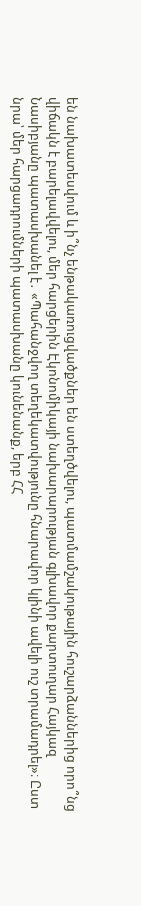են նախատեսվում և ի՞նչ ենթակառուցվածքներ են ստեղծվելու, պատմամշակութային հուշարձաններից որո՞նց վիճակն է բարելավվելու, մեր հարցերին Էկոնոմիկայի նախարարության գլխավոր քարտուղար Հայկազ Նասիբյանը պատասխանել է․ «Պահանջվող տեղեկատվությունը հնարավոր կլինի ավելի ուշ տրամադրել»։ Ըստ նրա՝ մեր հարցադրումների պատասխանը կունենանք, երբ ՀՀ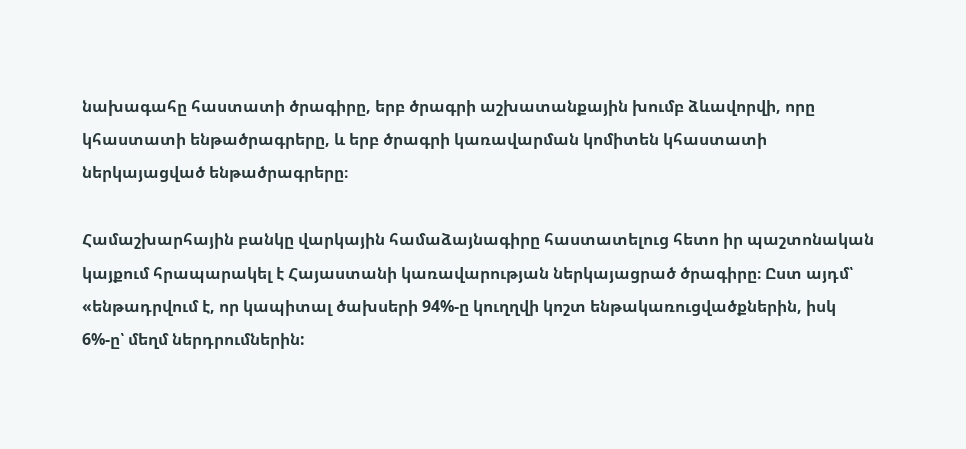նախագահը հաստատի ծրագիրը, երբ ծրագրի աշխատանքային խումբ ձևավորվի, որը կհաստատի ենթածրագրերը, և երբ ծրագրի կառավարման կոմիտեն կհաստատի ներկայացված ենթածրագրերը։

Համաշխարհային բանկը վարկային համաձայնագիրը հաստատելուց հետո իր պաշտոնական կայքում հրապարակել է Հայաստանի կառավարության ներկայացրած ծրագիրը։ Ըստ այդմ՝ «ենթադրվում է, որ կապիտալ ծախսերի 94%-ը կուղղվի կոշտ ենթակառուցվածքներին, իսկ 6%-ը՝ մեղմ ներդրումներին: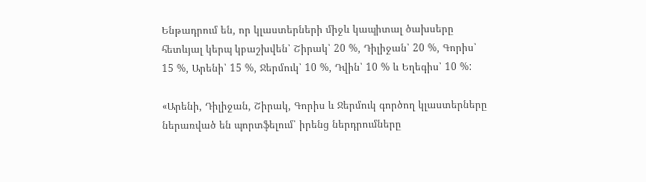Ենթադրում են, որ կլաստերների միջև կապիտալ ծախսերը հետևյալ կերպ կբաշխվեն՝ Շիրակ՝ 20 %, Դիլիջան՝ 20 %, Գորիս՝ 15 %, Արենի՝ 15 %, Ջերմուկ՝ 10 %, Դվին՝ 10 % և Եղեգիս՝ 10 %:

«Արենի, Դիլիջան, Շիրակ, Գորիս և Ջերմուկ գործող կլաստերները ներառված են պորտֆելում՝ իրենց ներդրումները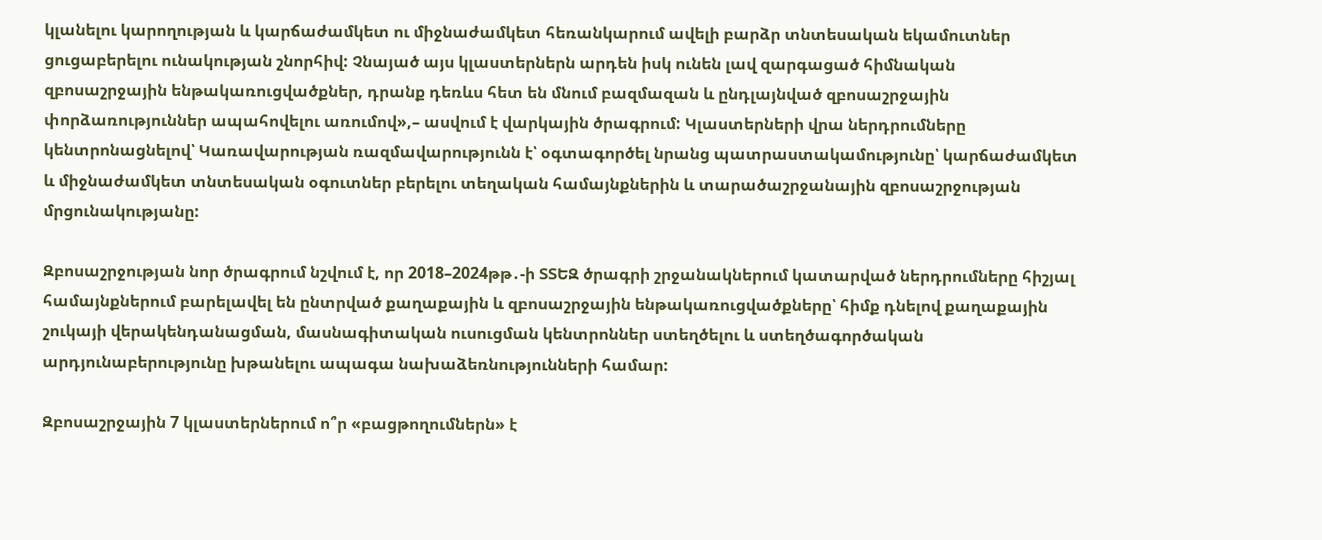կլանելու կարողության և կարճաժամկետ ու միջնաժամկետ հեռանկարում ավելի բարձր տնտեսական եկամուտներ ցուցաբերելու ունակության շնորհիվ: Չնայած այս կլաստերներն արդեն իսկ ունեն լավ զարգացած հիմնական զբոսաշրջային ենթակառուցվածքներ, դրանք դեռևս հետ են մնում բազմազան և ընդլայնված զբոսաշրջային փորձառություններ ապահովելու առումով»,– ասվում է վարկային ծրագրում: Կլաստերների վրա ներդրումները կենտրոնացնելով՝ Կառավարության ռազմավարությունն է՝ օգտագործել նրանց պատրաստակամությունը՝ կարճաժամկետ և միջնաժամկետ տնտեսական օգուտներ բերելու տեղական համայնքներին և տարածաշրջանային զբոսաշրջության մրցունակությանը:

Զբոսաշրջության նոր ծրագրում նշվում է, որ 2018–2024թթ․-ի ՏՏԵԶ ծրագրի շրջանակներում կատարված ներդրումները հիշյալ համայնքներում բարելավել են ընտրված քաղաքային և զբոսաշրջային ենթակառուցվածքները՝ հիմք դնելով քաղաքային շուկայի վերակենդանացման, մասնագիտական ուսուցման կենտրոններ ստեղծելու և ստեղծագործական արդյունաբերությունը խթանելու ապագա նախաձեռնությունների համար:

Զբոսաշրջային 7 կլաստերներում ո՞ր «բացթողումներն» է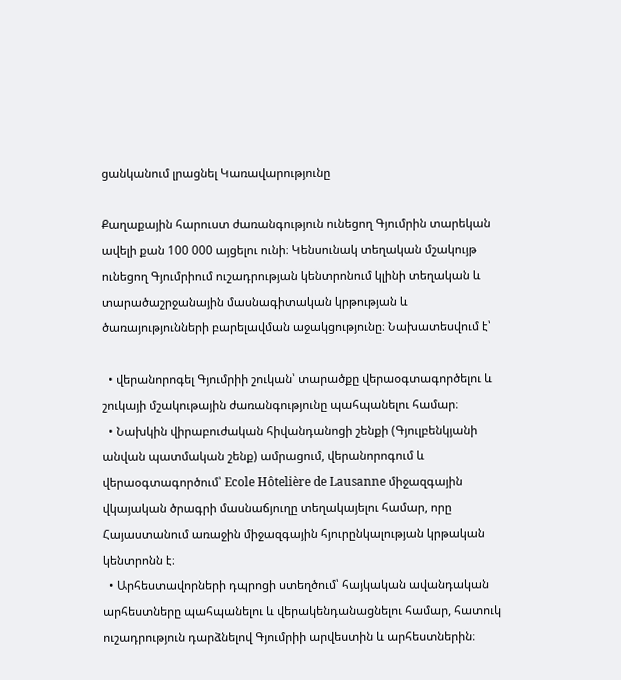ցանկանում լրացնել Կառավարությունը

Քաղաքային հարուստ ժառանգություն ունեցող Գյումրին տարեկան ավելի քան 100 000 այցելու ունի։ Կենսունակ տեղական մշակույթ ունեցող Գյումրիում ուշադրության կենտրոնում կլինի տեղական և տարածաշրջանային մասնագիտական կրթության և ծառայությունների բարելավման աջակցությունը։ Նախատեսվում է՝

  • վերանորոգել Գյումրիի շուկան՝ տարածքը վերաօգտագործելու և շուկայի մշակութային ժառանգությունը պահպանելու համար։
  • Նախկին վիրաբուժական հիվանդանոցի շենքի (Գյուլբենկյանի անվան պատմական շենք) ամրացում, վերանորոգում և վերաօգտագործում՝ Ecole Hôtelière de Lausanne միջազգային վկայական ծրագրի մասնաճյուղը տեղակայելու համար, որը Հայաստանում առաջին միջազգային հյուրընկալության կրթական կենտրոնն է։
  • Արհեստավորների դպրոցի ստեղծում՝ հայկական ավանդական արհեստները պահպանելու և վերակենդանացնելու համար, հատուկ ուշադրություն դարձնելով Գյումրիի արվեստին և արհեստներին։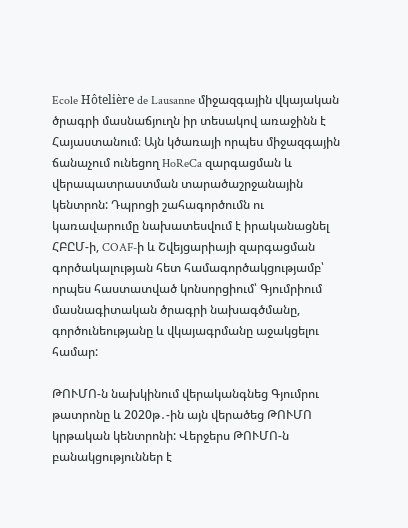Ecole Hôtelière de Lausanne միջազգային վկայական ծրագրի մասնաճյուղն իր տեսակով առաջինն է Հայաստանում։ Այն կծառայի որպես միջազգային ճանաչում ունեցող HoReCa զարգացման և վերապատրաստման տարածաշրջանային կենտրոն: Դպրոցի շահագործումն ու կառավարումը նախատեսվում է իրականացնել ՀԲԸՄ-ի, COAF-ի և Շվեյցարիայի զարգացման գործակալության հետ համագործակցությամբ՝ որպես հաստատված կոնսորցիում՝ Գյումրիում մասնագիտական ծրագրի նախագծմանը, գործունեությանը և վկայագրմանը աջակցելու համար:

ԹՈՒՄՈ-ն նախկինում վերականգնեց Գյումրու թատրոնը և 2020թ․-ին այն վերածեց ԹՈՒՄՈ կրթական կենտրոնի: Վերջերս ԹՈՒՄՈ-ն բանակցություններ է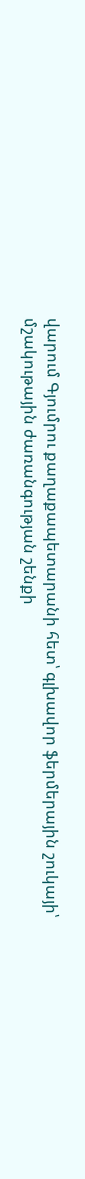վարում Գյումրու քաղաքապետարանի հետ՝ գլխավոր ֆերմերային շուկայի՝ մշակութային ժառանգության շենքի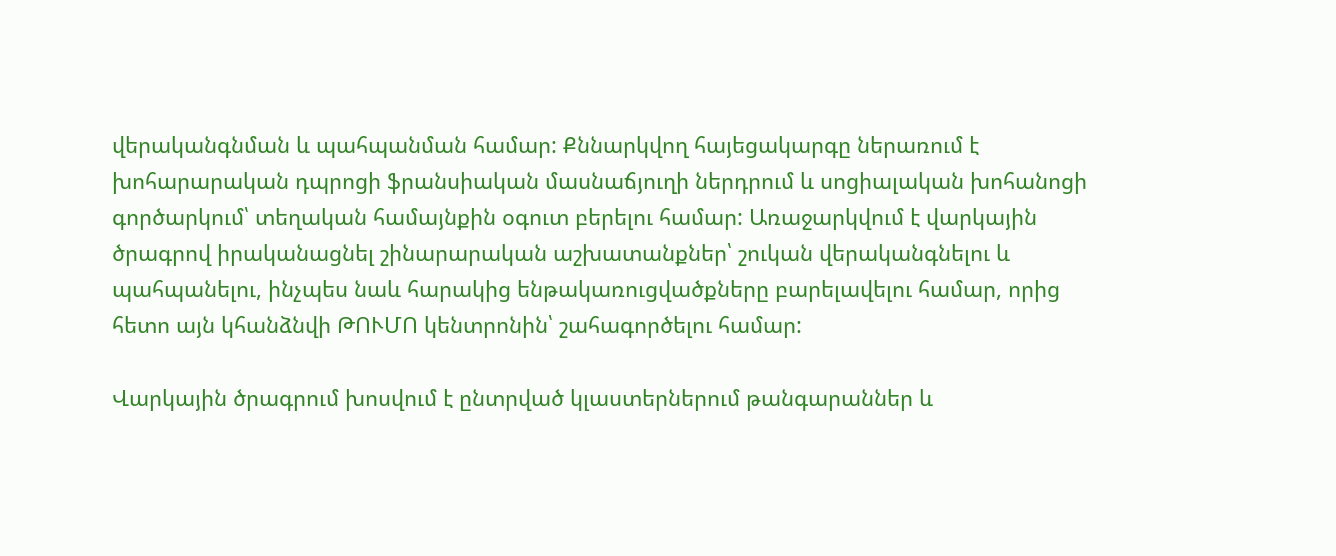վերականգնման և պահպանման համար: Քննարկվող հայեցակարգը ներառում է խոհարարական դպրոցի ֆրանսիական մասնաճյուղի ներդրում և սոցիալական խոհանոցի գործարկում՝ տեղական համայնքին օգուտ բերելու համար: Առաջարկվում է վարկային ծրագրով իրականացնել շինարարական աշխատանքներ՝ շուկան վերականգնելու և պահպանելու, ինչպես նաև հարակից ենթակառուցվածքները բարելավելու համար, որից հետո այն կհանձնվի ԹՈՒՄՈ կենտրոնին՝ շահագործելու համար:

Վարկային ծրագրում խոսվում է ընտրված կլաստերներում թանգարաններ և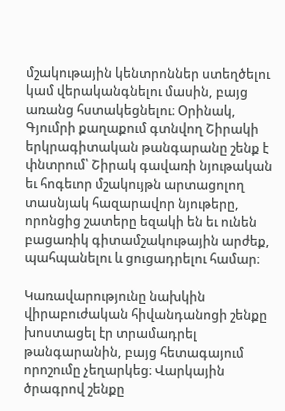մշակութային կենտրոններ ստեղծելու կամ վերականգնելու մասին, բայց առանց հստակեցնելու։ Օրինակ, Գյումրի քաղաքում գտնվող Շիրակի երկրագիտական թանգարանը շենք է փնտրում՝ Շիրակ գավառի նյութական եւ հոգեւոր մշակույթն արտացոլող տասնյակ հազարավոր նյութերը, որոնցից շատերը եզակի են եւ ունեն բացառիկ գիտամշակութային արժեք, պահպանելու և ցուցադրելու համար։

Կառավարությունը նախկին վիրաբուժական հիվանդանոցի շենքը խոստացել էր տրամադրել թանգարանին, բայց հետագայում որոշումը չեղարկեց։ Վարկային ծրագրով շենքը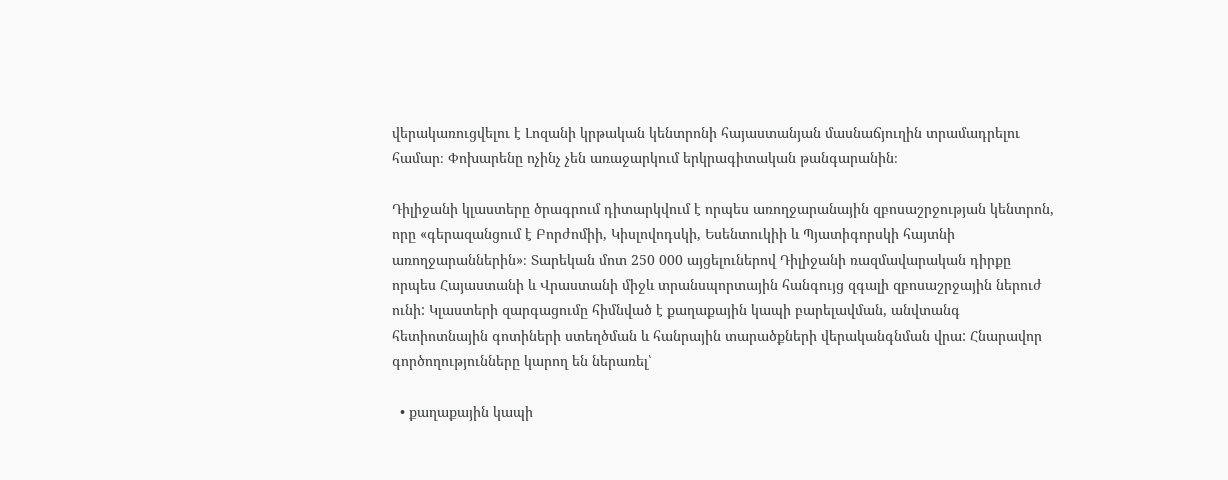վերակառուցվելու է Լոզանի կրթական կենտրոնի հայաստանյան մասնաճյուղին տրամադրելու համար։ Փոխարենը ոչինչ չեն առաջարկում երկրագիտական թանգարանին։

Դիլիջանի կլաստերը ծրագրում դիտարկվում է որպես առողջարանային զբոսաշրջության կենտրոն, որը «գերազանցում է Բորժոմիի, Կիսլովոդսկի, Եսենտուկիի և Պյատիգորսկի հայտնի առողջարաններին»։ Տարեկան մոտ 250 000 այցելուներով Դիլիջանի ռազմավարական դիրքը որպես Հայաստանի և Վրաստանի միջև տրանսպորտային հանգույց զգալի զբոսաշրջային ներուժ ունի: Կլաստերի զարգացումը հիմնված է քաղաքային կապի բարելավման, անվտանգ հետիոտնային գոտիների ստեղծման և հանրային տարածքների վերականգնման վրա: Հնարավոր գործողությունները կարող են ներառել՝

  • քաղաքային կապի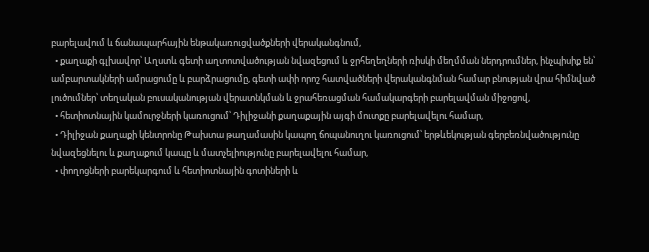բարելավում և ճանապարհային ենթակառուցվածքների վերականգնում,
  • քաղաքի գլխավոր՝ Աղստև գետի աղտոտվածության նվազեցում և ջրհեղեղների ռիսկի մեղմման ներդրումներ, ինչպիսիք են՝ ամբարտակների ամրացումը և բարձրացումը, գետի ափի որոշ հատվածների վերականգնման համար բնության վրա հիմնված լուծումներ՝ տեղական բուսականության վերատնկման և ջրահեռացման համակարգերի բարելավման միջոցով,
  • հետիոտնային կամուրջների կառուցում՝ Դիլիջանի քաղաքային այգի մուտքը բարելավելու համար,
  • Դիլիջան քաղաքի կենտրոնը Թախտա թաղամասին կապող ճոպանուղու կառուցում՝ երթևեկության գերբեռնվածությունը նվազեցնելու և քաղաքում կապը և մատչելիությունը բարելավելու համար,
  • փողոցների բարեկարգում և հետիոտնային գոտիների և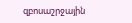զբոսաշրջային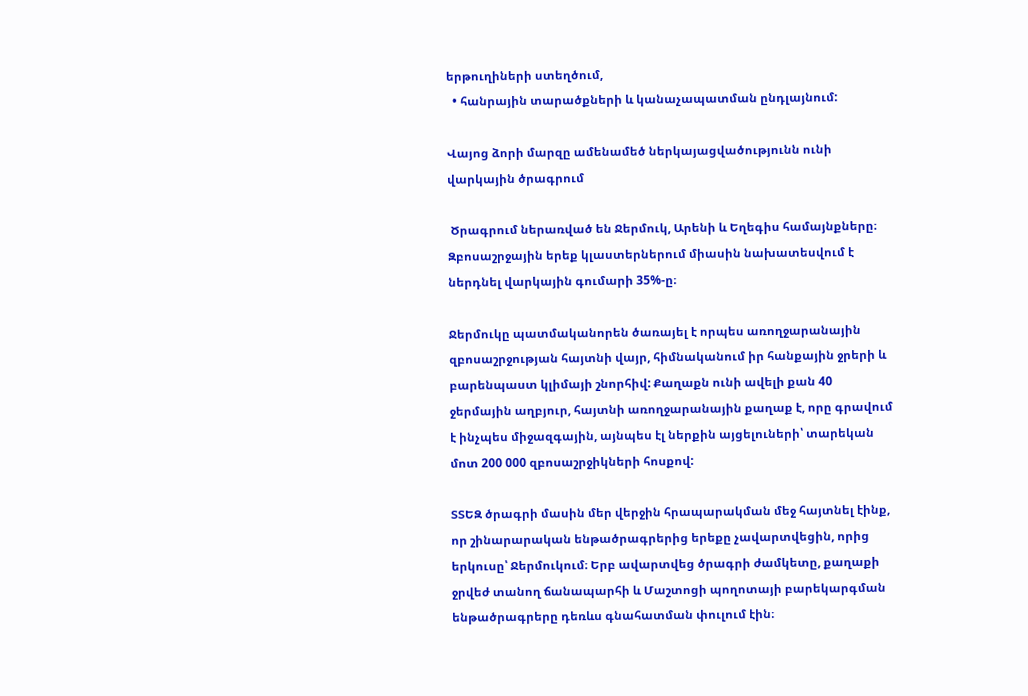երթուղիների ստեղծում,
  • հանրային տարածքների և կանաչապատման ընդլայնում:

Վայոց ձորի մարզը ամենամեծ ներկայացվածությունն ունի վարկային ծրագրում

 Ծրագրում ներառված են Ջերմուկ, Արենի և Եղեգիս համայնքները։ Զբոսաշրջային երեք կլաստերներում միասին նախատեսվում է ներդնել վարկային գումարի 35%-ը։

Ջերմուկը պատմականորեն ծառայել է որպես առողջարանային զբոսաշրջության հայտնի վայր, հիմնականում իր հանքային ջրերի և բարենպաստ կլիմայի շնորհիվ: Քաղաքն ունի ավելի քան 40 ջերմային աղբյուր, հայտնի առողջարանային քաղաք է, որը գրավում է ինչպես միջազգային, այնպես էլ ներքին այցելուների՝ տարեկան մոտ 200 000 զբոսաշրջիկների հոսքով:

ՏՏԵԶ ծրագրի մասին մեր վերջին հրապարակման մեջ հայտնել էինք, որ շինարարական ենթածրագրերից երեքը չավարտվեցին, որից երկուսը՝ Ջերմուկում։ Երբ ավարտվեց ծրագրի ժամկետը, քաղաքի ջրվեժ տանող ճանապարհի և Մաշտոցի պողոտայի բարեկարգման ենթածրագրերը դեռևս գնահատման փուլում էին։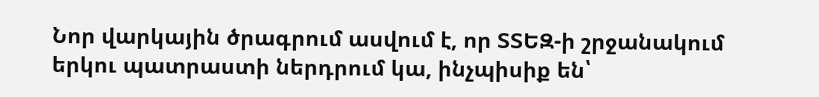Նոր վարկային ծրագրում ասվում է, որ ՏՏԵԶ-ի շրջանակում երկու պատրաստի ներդրում կա, ինչպիսիք են՝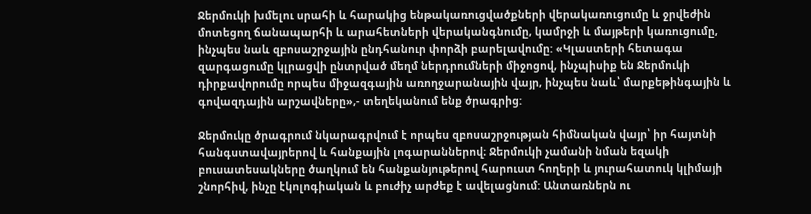Ջերմուկի խմելու սրահի և հարակից ենթակառուցվածքների վերակառուցումը և ջրվեժին մոտեցող ճանապարհի և արահետների վերականգնումը, կամրջի և մայթերի կառուցումը, ինչպես նաև զբոսաշրջային ընդհանուր փորձի բարելավումը: «Կլաստերի հետագա զարգացումը կլրացվի ընտրված մեղմ ներդրումների միջոցով, ինչպիսիք են Ջերմուկի դիրքավորումը որպես միջազգային առողջարանային վայր, ինչպես նաև՝ մարքեթինգային և գովազդային արշավները»,- տեղեկանում ենք ծրագրից:

Ջերմուկը ծրագրում նկարագրվում է որպես զբոսաշրջության հիմնական վայր՝ իր հայտնի հանգստավայրերով և հանքային լոգարաններով։ Ջերմուկի չամանի նման եզակի բուսատեսակները ծաղկում են հանքանյութերով հարուստ հողերի և յուրահատուկ կլիմայի շնորհիվ, ինչը էկոլոգիական և բուժիչ արժեք է ավելացնում: Անտառներն ու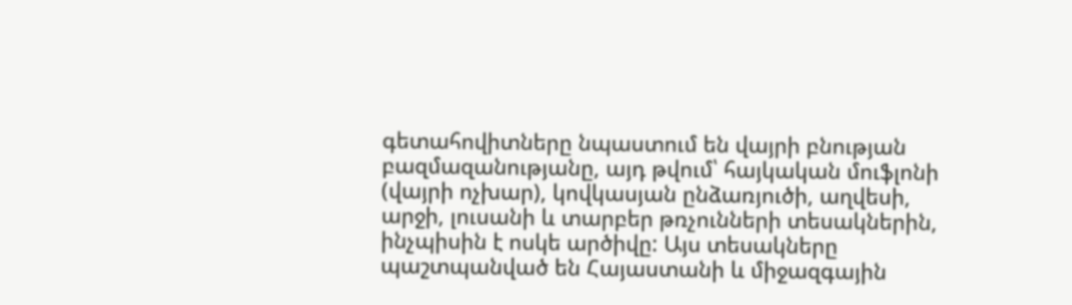գետահովիտները նպաստում են վայրի բնության բազմազանությանը, այդ թվում՝ հայկական մուֆլոնի (վայրի ոչխար), կովկասյան ընձառյուծի, աղվեսի, արջի, լուսանի և տարբեր թռչունների տեսակներին, ինչպիսին է ոսկե արծիվը: Այս տեսակները պաշտպանված են Հայաստանի և միջազգային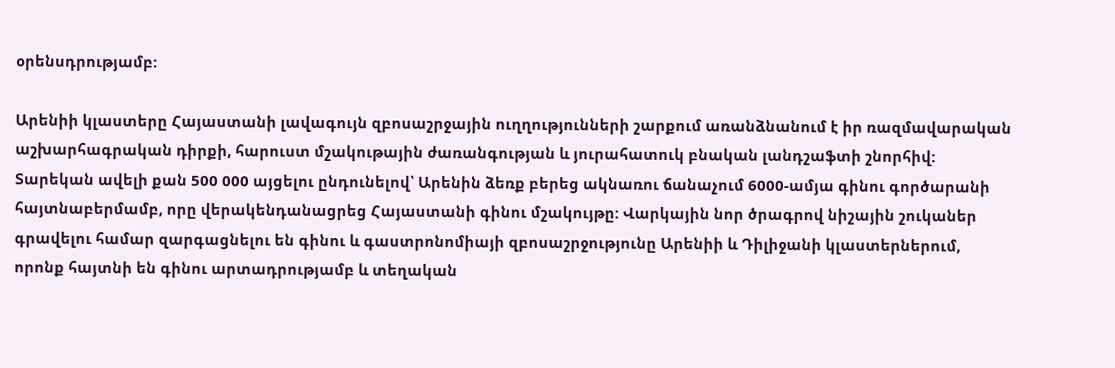օրենսդրությամբ:

Արենիի կլաստերը Հայաստանի լավագույն զբոսաշրջային ուղղությունների շարքում առանձնանում է իր ռազմավարական աշխարհագրական դիրքի, հարուստ մշակութային ժառանգության և յուրահատուկ բնական լանդշաֆտի շնորհիվ: Տարեկան ավելի քան 500 000 այցելու ընդունելով՝ Արենին ձեռք բերեց ակնառու ճանաչում 6000-ամյա գինու գործարանի հայտնաբերմամբ, որը վերակենդանացրեց Հայաստանի գինու մշակույթը: Վարկային նոր ծրագրով նիշային շուկաներ գրավելու համար զարգացնելու են գինու և գաստրոնոմիայի զբոսաշրջությունը Արենիի և Դիլիջանի կլաստերներում, որոնք հայտնի են գինու արտադրությամբ և տեղական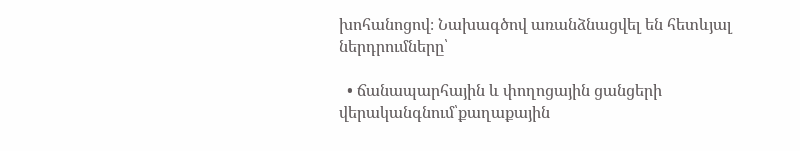խոհանոցով։ Նախագծով առանձնացվել են հետևյալ ներդրումները՝

  • ճանապարհային և փողոցային ցանցերի վերականգնում՝քաղաքային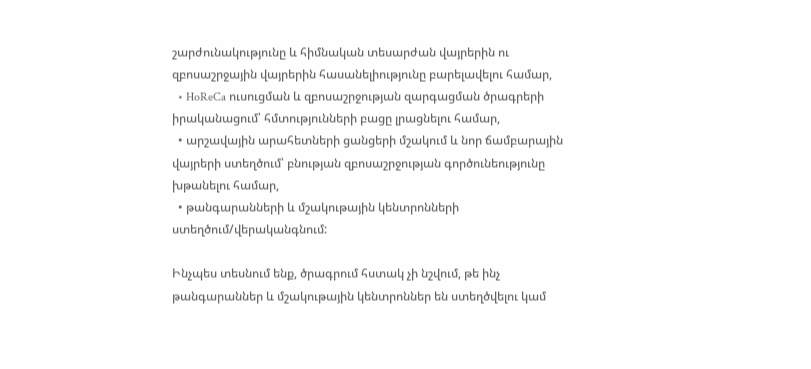շարժունակությունը և հիմնական տեսարժան վայրերին ու զբոսաշրջային վայրերին հասանելիությունը բարելավելու համար,
  • HoReCa ուսուցման և զբոսաշրջության զարգացման ծրագրերի իրականացում՝ հմտությունների բացը լրացնելու համար,
  • արշավային արահետների ցանցերի մշակում և նոր ճամբարային վայրերի ստեղծում՝ բնության զբոսաշրջության գործունեությունը խթանելու համար,
  • թանգարանների և մշակութային կենտրոնների ստեղծում/վերականգնում:

Ինչպես տեսնում ենք, ծրագրում հստակ չի նշվում, թե ինչ թանգարաններ և մշակութային կենտրոններ են ստեղծվելու կամ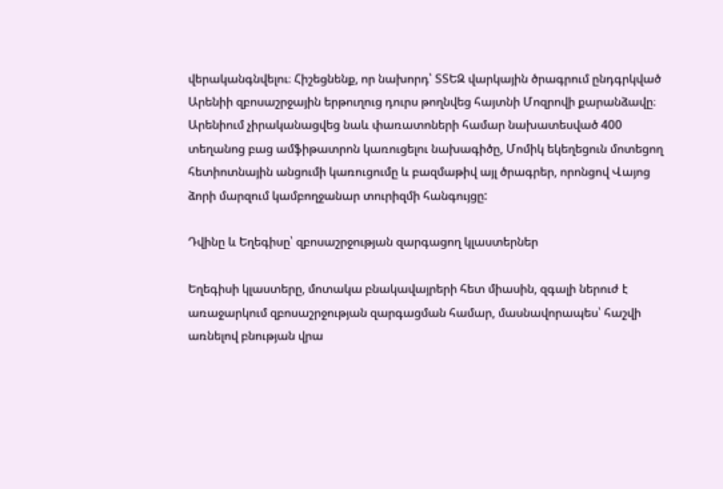վերականգնվելու։ Հիշեցնենք, որ նախորդ՝ ՏՏԵԶ վարկային ծրագրում ընդգրկված Արենիի զբոսաշրջային երթուղուց դուրս թողնվեց հայտնի Մոզրովի քարանձավը։ Արենիում չիրականացվեց նաև փառատոների համար նախատեսված 400 տեղանոց բաց ամֆիթատրոն կառուցելու նախագիծը, Մոմիկ եկեղեցուն մոտեցող հետիոտնային անցումի կառուցումը և բազմաթիվ այլ ծրագրեր, որոնցով Վայոց ձորի մարզում կամբողջանար տուրիզմի հանգույցը:

Դվինը և Եղեգիսը՝ զբոսաշրջության զարգացող կլաստերներ

Եղեգիսի կլաստերը, մոտակա բնակավայրերի հետ միասին, զգալի ներուժ է առաջարկում զբոսաշրջության զարգացման համար, մասնավորապես՝ հաշվի առնելով բնության վրա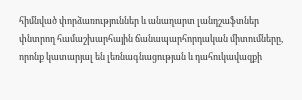հիմնված փորձառություններ և անաղարտ լանդշաֆտներ փնտրող համաշխարհային ճանապարհորդական միտումները, որոնք կատարյալ են լեռնագնացության և դահուկավազքի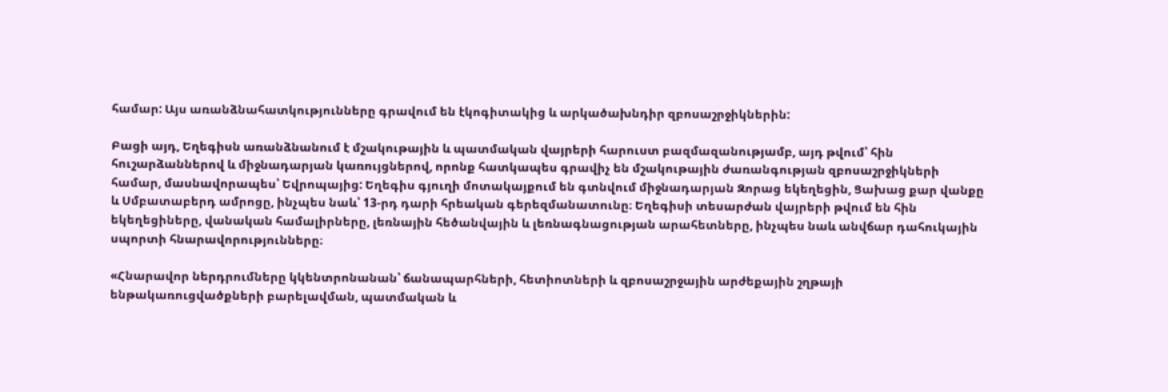համար: Այս առանձնահատկությունները գրավում են էկոգիտակից և արկածախնդիր զբոսաշրջիկներին:

Բացի այդ, Եղեգիսն առանձնանում է մշակութային և պատմական վայրերի հարուստ բազմազանությամբ, այդ թվում՝ հին հուշարձաններով և միջնադարյան կառույցներով, որոնք հատկապես գրավիչ են մշակութային ժառանգության զբոսաշրջիկների համար, մասնավորապես՝ Եվրոպայից: Եղեգիս գյուղի մոտակայքում են գտնվում միջնադարյան Զորաց եկեղեցին, Ցախաց քար վանքը և Սմբատաբերդ ամրոցը, ինչպես նաև՝ 13-րդ դարի հրեական գերեզմանատունը։ Եղեգիսի տեսարժան վայրերի թվում են հին եկեղեցիները, վանական համալիրները, լեռնային հեծանվային և լեռնագնացության արահետները, ինչպես նաև անվճար դահուկային սպորտի հնարավորությունները։

«Հնարավոր ներդրումները կկենտրոնանան՝ ճանապարհների, հետիոտների և զբոսաշրջային արժեքային շղթայի ենթակառուցվածքների բարելավման, պատմական և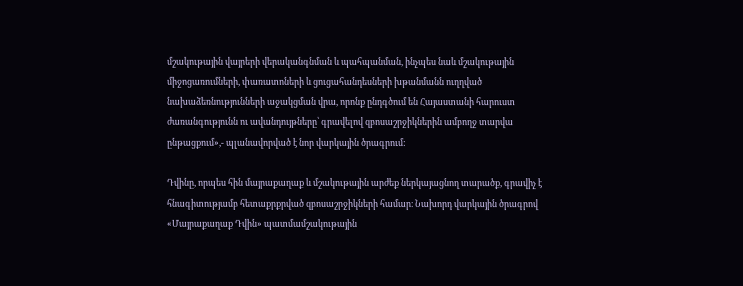մշակութային վայրերի վերականգնման և պահպանման, ինչպես նաև մշակութային միջոցառումների, փառատոների և ցուցահանդեսների խթանմանն ուղղված նախաձեռնությունների աջակցման վրա, որոնք ընդգծում են Հայաստանի հարուստ ժառանգությունն ու ավանդույթները՝ գրավելով զբոսաշրջիկներին ամբողջ տարվա ընթացքում»,- պլանավորված է նոր վարկային ծրագրում:

Դվինը, որպես հին մայրաքաղաք և մշակութային արժեք ներկայացնող տարածք, գրավիչ է հնագիտությամբ հետաքրքրված զբոսաշրջիկների համար։ Նախորդ վարկային ծրագրով «Մայրաքաղաք Դվին» պատմամշակութային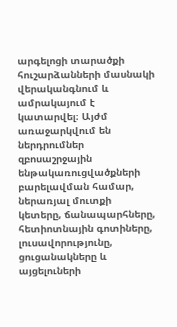արգելոցի տարածքի հուշարձանների մասնակի վերականգնում և ամրակայում է կատարվել։ Այժմ առաջարկվում են ներդրումներ զբոսաշրջային ենթակառուցվածքների բարելավման համար, ներառյալ մուտքի կետերը, ճանապարհները, հետիոտնային գոտիները, լուսավորությունը, ցուցանակները և այցելուների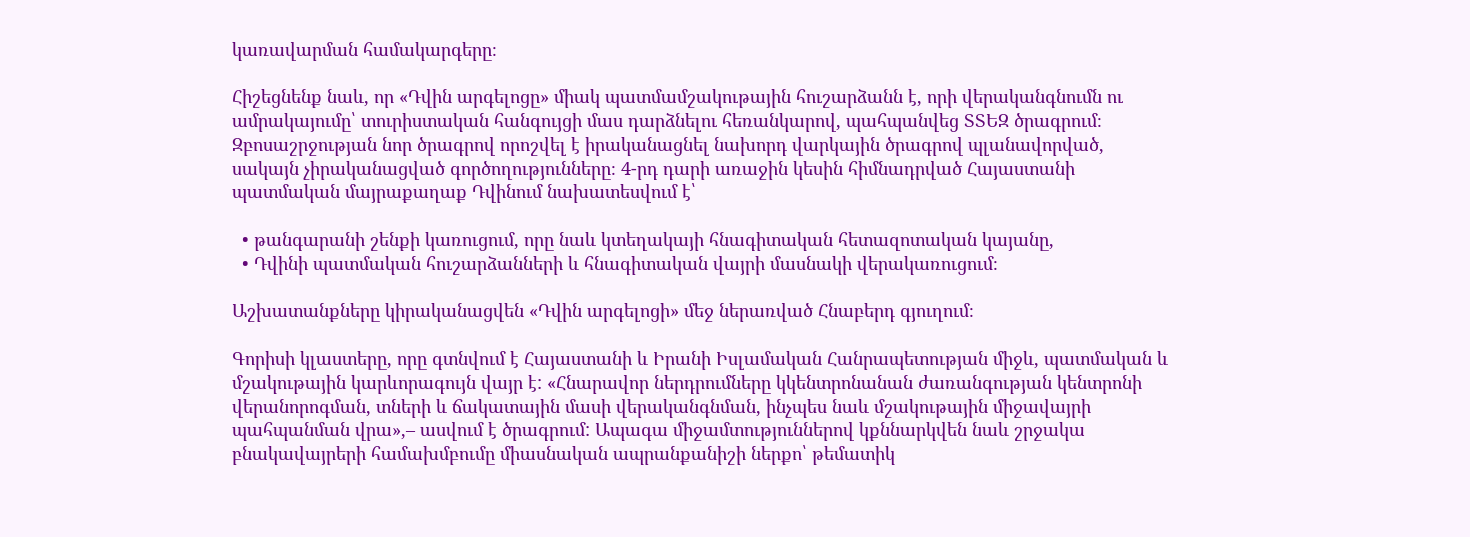կառավարման համակարգերը։

Հիշեցնենք նաև, որ «Դվին արգելոցը» միակ պատմամշակութային հուշարձանն է, որի վերականգնումն ու ամրակայումը՝ տուրիստական հանգույցի մաս դարձնելու հեռանկարով, պահպանվեց ՏՏԵԶ ծրագրում։ Զբոսաշրջության նոր ծրագրով որոշվել է իրականացնել նախորդ վարկային ծրագրով պլանավորված, սակայն չիրականացված գործողությունները։ 4-րդ դարի առաջին կեսին հիմնադրված Հայաստանի պատմական մայրաքաղաք Դվինում նախատեսվում է՝

  • թանգարանի շենքի կառուցում, որը նաև կտեղակայի հնագիտական հետազոտական կայանը,
  • Դվինի պատմական հուշարձանների և հնագիտական վայրի մասնակի վերակառուցում։

Աշխատանքները կիրականացվեն «Դվին արգելոցի» մեջ ներառված Հնաբերդ գյուղում։

Գորիսի կլաստերը, որը գտնվում է Հայաստանի և Իրանի Իսլամական Հանրապետության միջև, պատմական և մշակութային կարևորագույն վայր է: «Հնարավոր ներդրումները կկենտրոնանան ժառանգության կենտրոնի վերանորոգման, տների և ճակատային մասի վերականգնման, ինչպես նաև մշակութային միջավայրի պահպանման վրա»,– ասվում է ծրագրում: Ապագա միջամտություններով կքննարկվեն նաև շրջակա բնակավայրերի համախմբումը միասնական ապրանքանիշի ներքո՝ թեմատիկ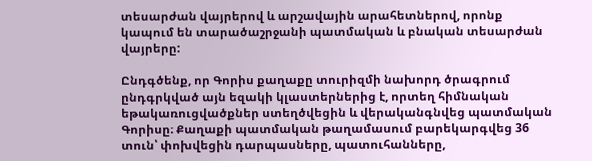տեսարժան վայրերով և արշավային արահետներով, որոնք կապում են տարածաշրջանի պատմական և բնական տեսարժան վայրերը:

Ընդգծենք, որ Գորիս քաղաքը տուրիզմի նախորդ ծրագրում ընդգրկված այն եզակի կլաստերներից է, որտեղ հիմնական եթակառուցվածքներ ստեղծվեցին և վերականգնվեց պատմական Գորիսը։ Քաղաքի պատմական թաղամասում բարեկարգվեց 36 տուն՝ փոխվեցին դարպասները, պատուհանները,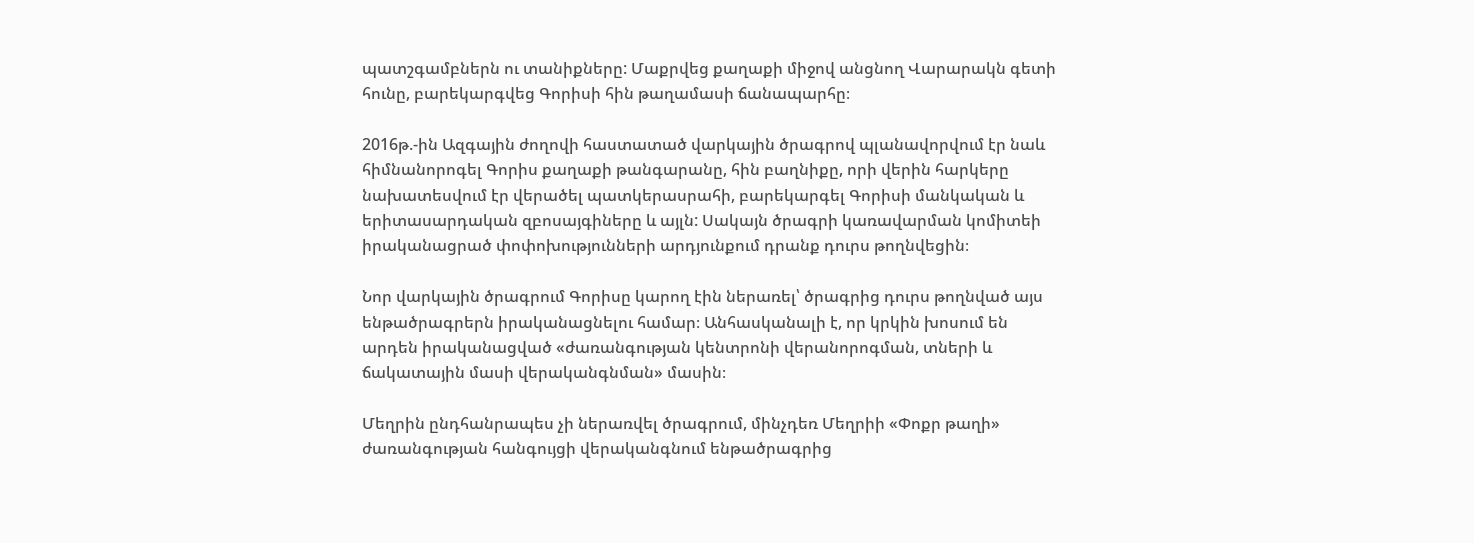պատշգամբներն ու տանիքները: Մաքրվեց քաղաքի միջով անցնող Վարարակն գետի հունը, բարեկարգվեց Գորիսի հին թաղամասի ճանապարհը։

2016թ.-ին Ազգային ժողովի հաստատած վարկային ծրագրով պլանավորվում էր նաև հիմնանորոգել Գորիս քաղաքի թանգարանը, հին բաղնիքը, որի վերին հարկերը նախատեսվում էր վերածել պատկերասրահի, բարեկարգել Գորիսի մանկական և երիտասարդական զբոսայգիները և այլն: Սակայն ծրագրի կառավարման կոմիտեի իրականացրած փոփոխությունների արդյունքում դրանք դուրս թողնվեցին։

Նոր վարկային ծրագրում Գորիսը կարող էին ներառել՝ ծրագրից դուրս թողնված այս ենթածրագրերն իրականացնելու համար։ Անհասկանալի է, որ կրկին խոսում են արդեն իրականացված «ժառանգության կենտրոնի վերանորոգման, տների և ճակատային մասի վերականգնման» մասին։

Մեղրին ընդհանրապես չի ներառվել ծրագրում, մինչդեռ Մեղրիի «Փոքր թաղի» ժառանգության հանգույցի վերականգնում ենթածրագրից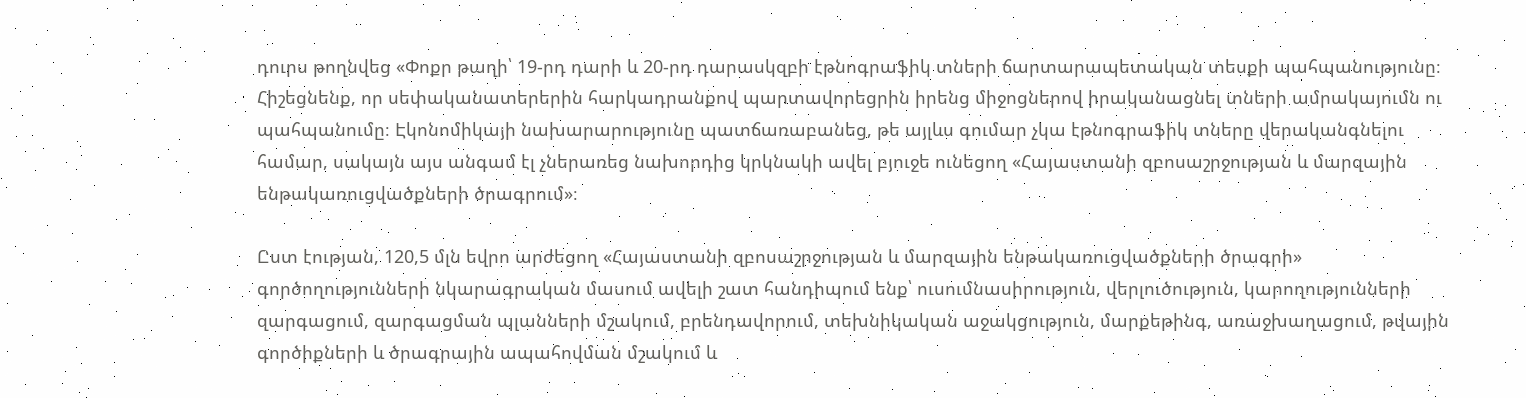դուրս թողնվեց «Փոքր թաղի՝ 19-րդ դարի և 20-րդ դարասկզբի էթնոգրաֆիկ տների ճարտարապետական տեսքի պահպանությունը։ Հիշեցնենք, որ սեփականատերերին հարկադրանքով պարտավորեցրին իրենց միջոցներով իրականացնել տների ամրակայումն ու պահպանումը։ Էկոնոմիկայի նախարարությունը պատճառաբանեց, թե այլևս գումար չկա էթնոգրաֆիկ տները վերականգնելու համար, սակայն այս անգամ էլ չներառեց նախորդից կրկնակի ավել բյուջե ունեցող «Հայաստանի զբոսաշրջության և մարզային ենթակառուցվածքների ծրագրում»։

Ըստ էության, 120,5 մլն եվրո արժեցող «Հայաստանի զբոսաշրջության և մարզային ենթակառուցվածքների ծրագրի» գործողությունների նկարագրական մասում ավելի շատ հանդիպում ենք՝ ուսումնասիրություն, վերլուծություն, կարողությունների զարգացում, զարգացման պլանների մշակում, բրենդավորում, տեխնիկական աջակցություն, մարքեթինգ, առաջխաղացում, թվային գործիքների և ծրագրային ապահովման մշակում և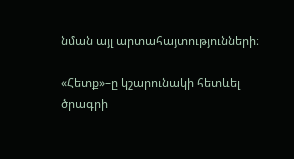նման այլ արտահայտությունների։

«Հետք»–ը կշարունակի հետևել ծրագրի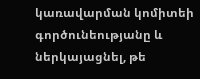կառավարման կոմիտեի գործունեությանը և ներկայացնել, թե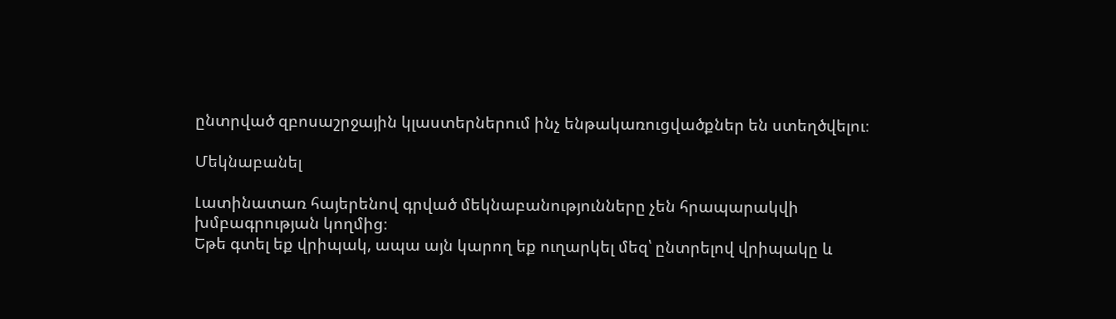ընտրված զբոսաշրջային կլաստերներում ինչ ենթակառուցվածքներ են ստեղծվելու։

Մեկնաբանել

Լատինատառ հայերենով գրված մեկնաբանությունները չեն հրապարակվի խմբագրության կողմից։
Եթե գտել եք վրիպակ, ապա այն կարող եք ուղարկել մեզ՝ ընտրելով վրիպակը և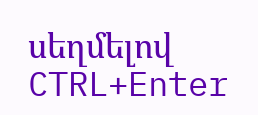սեղմելով CTRL+Enter